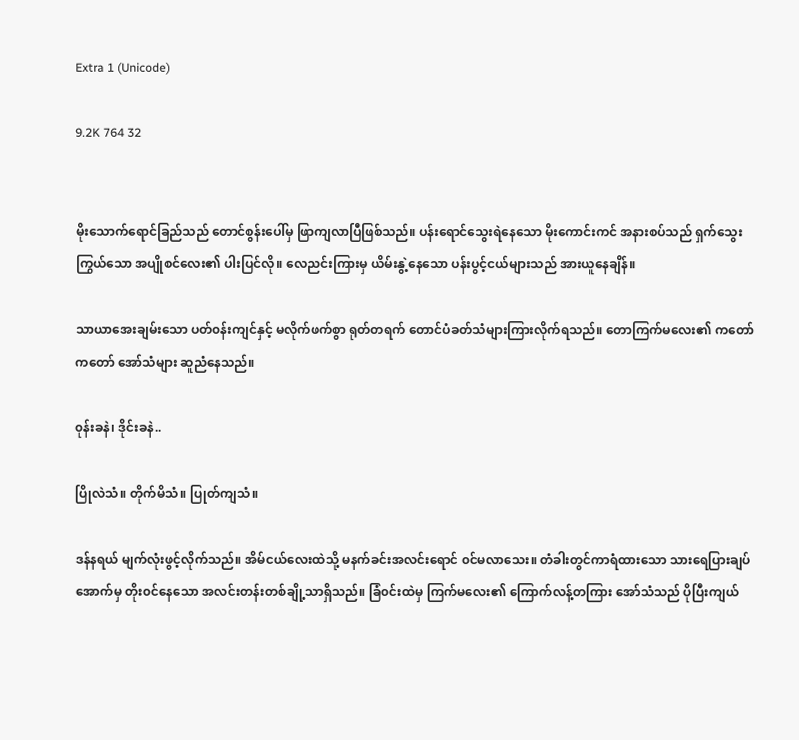Extra 1 (Unicode)

9.2K 764 32


မိုးသောက်ရောင်ခြည်သည် တောင်စွန်းပေါ်မှ ဖြာကျလာပြီဖြစ်သည်။ ပန်းရောင်သွေးရဲနေသော မိုးကောင်းကင် အနားစပ်သည် ရှက်သွေးကြွယ်သော အပျိုစင်လေး၏ ပါးပြင်လို။ လေညင်းကြားမှ ယိမ်းနွဲ့နေသော ပန်းပွင့်ငယ်များသည် အားယူနေချိန်။

သာယာအေးချမ်းသော ပတ်၀န်းကျင်နှင့် မလိုက်ဖက်စွာ ရုတ်တရက် တောင်ပံခတ်သံများကြားလိုက်ရသည်။ တောကြက်မလေး၏ ကတော် ကတော် အော်သံများ ဆူညံနေသည်။

၀ုန်းခနဲ၊ ဒိုင်းခနဲ..

ပြိုလဲသံ။ တိုက်မိသံ။ ပြုတ်ကျသံ။

ဒန်နရယ် မျက်လုံးဖွင့်လိုက်သည်။ အိမ်ငယ်လေးထဲသို့ မနက်ခင်းအလင်းရောင် ၀င်မလာသေး။ တံခါးတွင်ကာရံထားသော သားရေပြားချပ်အောက်မှ တိုး၀င်နေသော အလင်းတန်းတစ်ချို့သာရှိသည်။ ခြံ၀င်းထဲမှ ကြက်မလေး၏ ကြောက်လန့်တကြား အော်သံသည် ပိုပြီးကျယ်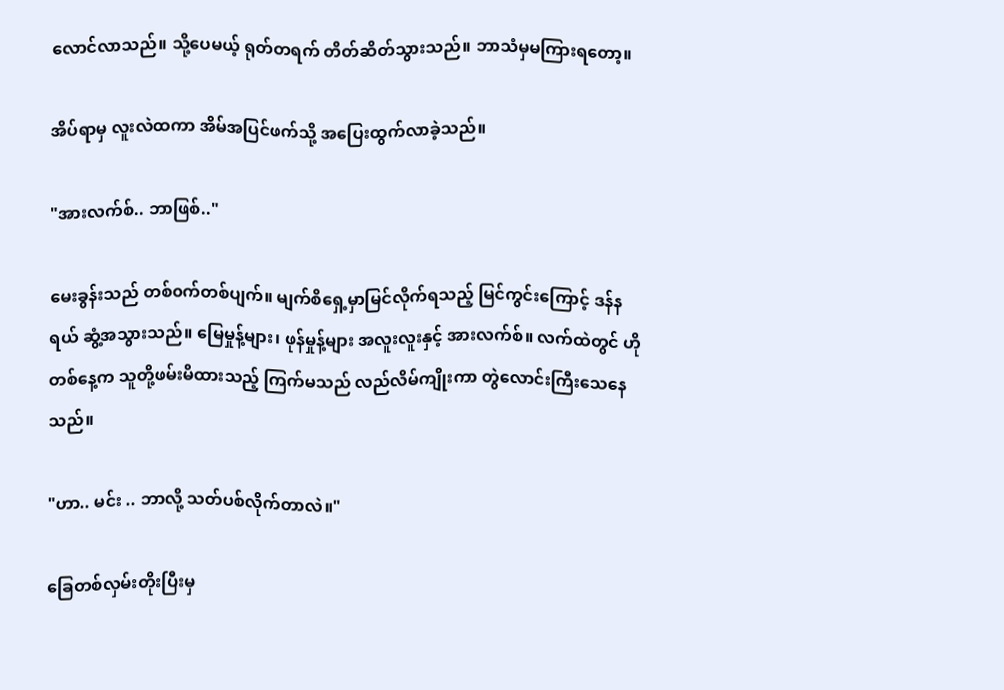လောင်လာသည်။ သို့ပေမယ့် ရုတ်တရက် တိတ်ဆိတ်သွားသည်။ ဘာသံမှမကြားရတော့။

အိပ်ရာမှ လူးလဲထကာ အိမ်အပြင်ဖက်သို့ အပြေးထွက်လာခဲ့သည်။

"အားလက်စ်.. ဘာဖြစ်.."

မေးခွန်းသည် တစ်၀က်တစ်ပျက်။ မျက်စိရှေ့မှာမြင်လိုက်ရသည့် မြင်ကွင်းကြောင့် ဒန်နရယ် ဆွံ့အသွားသည်။ မြေမှုန့်များ၊ ဖုန်မှုန့်များ အလူးလူးနှင့် အားလက်စ်။ လက်ထဲတွင် ဟိုတစ်နေ့က သူတို့ဖမ်းမိထားသည့် ကြက်မသည် လည်လိမ်ကျိုးကာ တွဲလောင်းကြီးသေနေသည်။

"ဟာ.. မင်း .. ဘာလို့ သတ်ပစ်လိုက်တာလဲ။"

ခြေတစ်လှမ်းတိုးပြီးမှ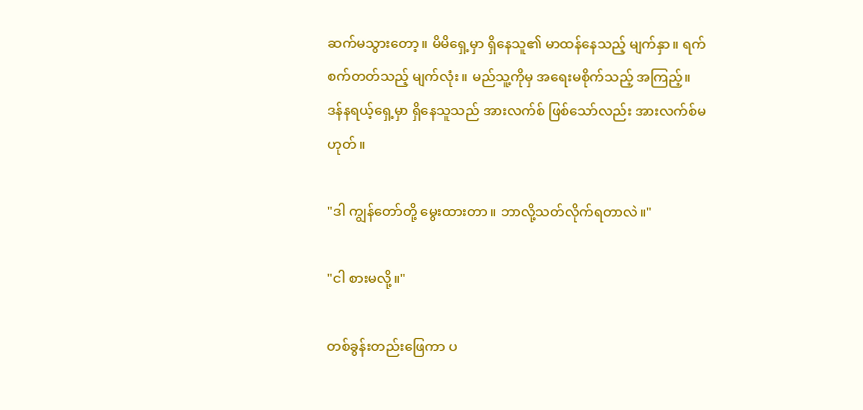ဆက်မသွားတော့။ မိမိရှေ့မှာ ရှိနေသူ၏ မာထန်နေသည့် မျက်နှာ။ ရက်စက်တတ်သည့် မျက်လုံး။ မည်သူ့ကိုမှ အရေးမစိုက်သည့် အကြည့်။ ဒန်နရယ့်ရှေ့မှာ ရှိနေသူသည် အားလက်စ် ဖြစ်သော်လည်း အားလက်စ်မဟုတ်။

"ဒါ ကျွန်တော်တို့ မွေးထားတာ။ ဘာလို့သတ်လိုက်ရတာလဲ။"

"ငါ စားမလို့။"

တစ်ခွန်းတည်းဖြေကာ ပ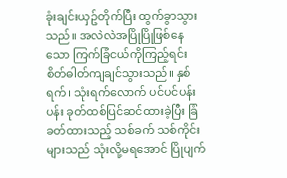ခုံးချင်းယှဥ်တိုက်ပြီး ထွက်ခွာသွားသည်။ အလဲလဲအပြိုပြိုဖြစ်နေသော ကြက်ခြံငယ်ကိုကြည့်ရင်း စိတ်ဓါတ်ကျချင်သွားသည်။ နှစ်ရက်၊ သုံးရက်လောက် ပင်ပင်ပန်းပန်း ခုတ်ထစ်ပြင်ဆင်ထားခဲ့ပြီး ခြံခတ်ထားသည့် သစ်ခက် သစ်ကိုင်းများသည် သုံးလို့မရအောင် ပြိုပျက်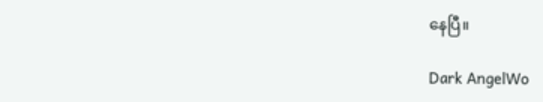နေပြီ။

Dark AngelWo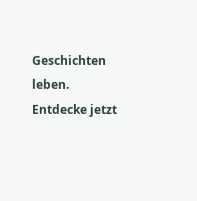Geschichten leben. Entdecke jetzt